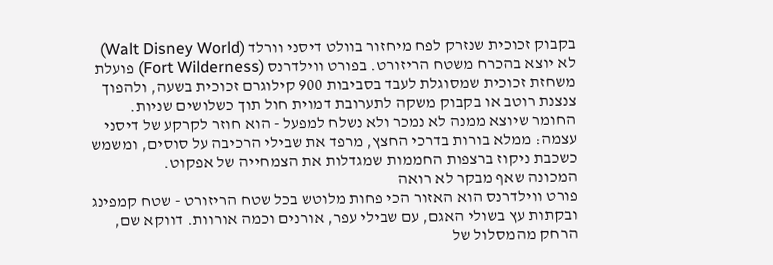בקבוק זכוכית שנזרק לפח מיחזור בוולט דיסני וורלד (Walt Disney World) לא יוצא בהכרח משטח הריזורט. בפורט ווילדרנס (Fort Wilderness) פועלת משחזת זכוכית שמסוגלת לעבד בסביבות 900 קילוגרם זכוכית בשעה, ולהפוך צנצנת רוטב או בקבוק משקה לתערובת דמוית חול תוך כשלושים שניות. החומר שיוצא ממנה לא נמכר ולא נשלח למפעל - הוא חוזר לקרקע של דיסני עצמה: ממלא בורות בדרכי החצץ, מרפד את שבילי הרכיבה על סוסים, ומשמש כשכבת ניקוז ברצפות החממות שמגדלות את הצמחייה של אפקוט.
המכונה שאף מבקר לא רואה
פורט ווילדרנס הוא האזור הכי פחות מלוטש בכל שטח הריזורט - שטח קמפינג ובקתות עץ בשולי האגם, עם שבילי עפר, אורנים וכמה אורוות. דווקא שם, הרחק מהמסלול של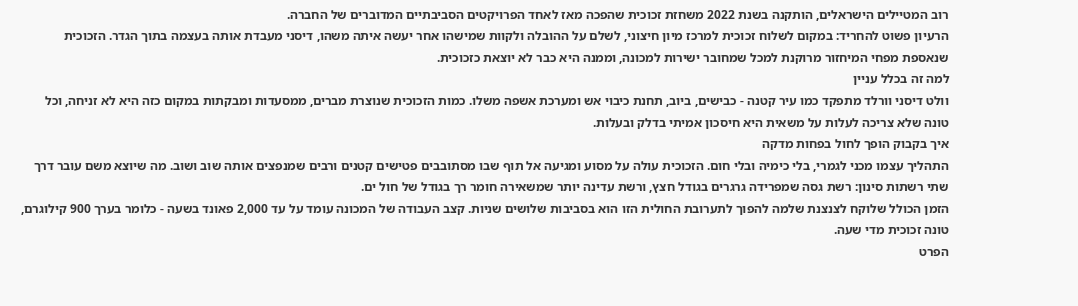רוב המטיילים הישראלים, הותקנה בשנת 2022 משחזת זכוכית שהפכה מאז לאחד הפרויקטים הסביבתיים המדוברים של החברה.
הרעיון פשוט להחריד: במקום לשלוח זכוכית למרכז מיון חיצוני, לשלם על ההובלה ולקוות שמישהו אחר יעשה איתה משהו, דיסני מעבדת אותה בעצמה בתוך הגדר. הזכוכית שנאספת מפחי המיחזור מרוקנת למכל שמחובר ישירות למכונה, וממנה היא כבר לא יוצאת כזכוכית.
למה זה בכלל עניין
וולט דיסני וורלד מתפקד כמו עיר קטנה - כבישים, ביוב, תחנת כיבוי אש ומערכת אשפה משלו. כמות הזכוכית שנוצרת מברים, ממסעדות ומבקתות במקום כזה היא לא זניחה, וכל טונה שלא צריכה לעלות על משאית היא חיסכון אמיתי בדלק ובעלות.
איך בקבוק הופך לחול בפחות מדקה
התהליך עצמו מכני לגמרי, בלי כימיה ובלי חום. הזכוכית עולה על מסוע ומגיעה אל תוף שבו מסתובבים פטישים קטנים ורבים שמנפצים אותה שוב ושוב. מה שיוצא משם עובר דרך שתי רשתות סינון: רשת גסה שמפרידה גרגרים בגודל חצץ, ורשת עדינה יותר שמשאירה חומר רך בגודל של חול ים.
הזמן הכולל שלוקח לצנצנת שלמה להפוך לתערובת החולית הזו הוא בסביבות שלושים שניות. קצב העבודה של המכונה עומד על עד 2,000 פאונד בשעה - כלומר בערך 900 קילוגרם, טונה זכוכית מדי שעה.
הפרט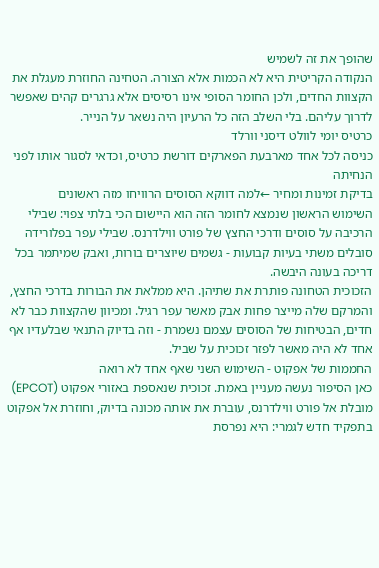שהופך את זה לשמיש
הנקודה הקריטית היא לא הכמות אלא הצורה. הטחינה החוזרת מעגלת את הקצוות החדים, ולכן החומר הסופי אינו רסיסים אלא גרגרים קהים שאפשר לדרוך עליהם. בלי השלב הזה כל הרעיון היה נשאר על הנייר.
כרטיס יומי לוולט דיסני וורלד
כניסה לכל אחד מארבעת הפארקים דורשת כרטיס, וכדאי לסגור אותו לפני הנחיתה
בדיקת זמינות ומחיר ←למה דווקא הסוסים הרוויחו מזה ראשונים
השימוש הראשון שנמצא לחומר הזה הוא היישום הכי בלתי צפוי: שבילי הרכיבה על סוסים ודרכי החצץ של פורט ווילדרנס. שבילי עפר בפלורידה סובלים משתי בעיות קבועות - גשמים שיוצרים בורות, ואבק שמיתמר בכל דריכה בעונה היבשה.
הזכוכית הטחונה פותרת את שתיהן. היא ממלאת את הבורות בדרכי החצץ, והמרקם שלה מייצר פחות אבק מאשר עפר רגיל. ומכיוון שהקצוות כבר לא חדים, הבטיחות של הסוסים עצמם נשמרת - וזה בדיוק התנאי שבלעדיו אף אחד לא היה מאשר לפזר זכוכית על שביל.
החממות של אפקוט - השימוש השני שאף אחד לא רואה
כאן הסיפור נעשה מעניין באמת. זכוכית שנאספת באזורי אפקוט (EPCOT) מובלת אל פורט ווילדרנס, עוברת את אותה מכונה בדיוק, וחוזרת אל אפקוט בתפקיד חדש לגמרי: היא נפרסת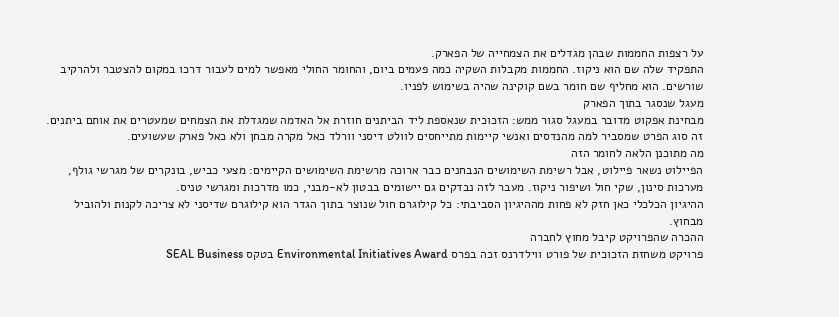על רצפות החממות שבהן מגדלים את הצמחייה של הפארק.
התפקיד שלה שם הוא ניקוז. החממות מקבלות השקיה כמה פעמים ביום, והחומר החולי מאפשר למים לעבור דרכו במקום להצטבר ולהרקיב שורשים. הוא מחליף שם חומר בשם קוקינה שהיה בשימוש לפניו.
מעגל שנסגר בתוך הפארק
מבחינת אפקוט מדובר במעגל סגור ממש: הזכוכית שנאספת ליד הביתנים חוזרת אל האדמה שמגדלת את הצמחים שמעטרים את אותם ביתנים. זה סוג הפרט שמסביר למה מהנדסים ואנשי קיימות מתייחסים לוולט דיסני וורלד כאל מקרה מבחן ולא כאל פארק שעשועים.
מה מתוכנן הלאה לחומר הזה
הפיילוט נשאר פיילוט, אבל רשימת השימושים הנבחנים כבר ארוכה מרשימת השימושים הקיימים: מצעי כביש, בונקרים של מגרשי גולף, מערכות סינון, שקי חול ושיפור ניקוז. מעבר לזה נבדקים גם יישומים בבטון לא-מבני, כמו מדרכות ומגרשי טניס.
ההיגיון הכלכלי כאן חזק לא פחות מההיגיון הסביבתי: כל קילוגרם חול שנוצר בתוך הגדר הוא קילוגרם שדיסני לא צריכה לקנות ולהוביל מבחוץ.
ההכרה שהפרויקט קיבל מחוץ לחברה
פרויקט משחזת הזכוכית של פורט ווילדרנס זכה בפרס Environmental Initiatives Award בטקס SEAL Business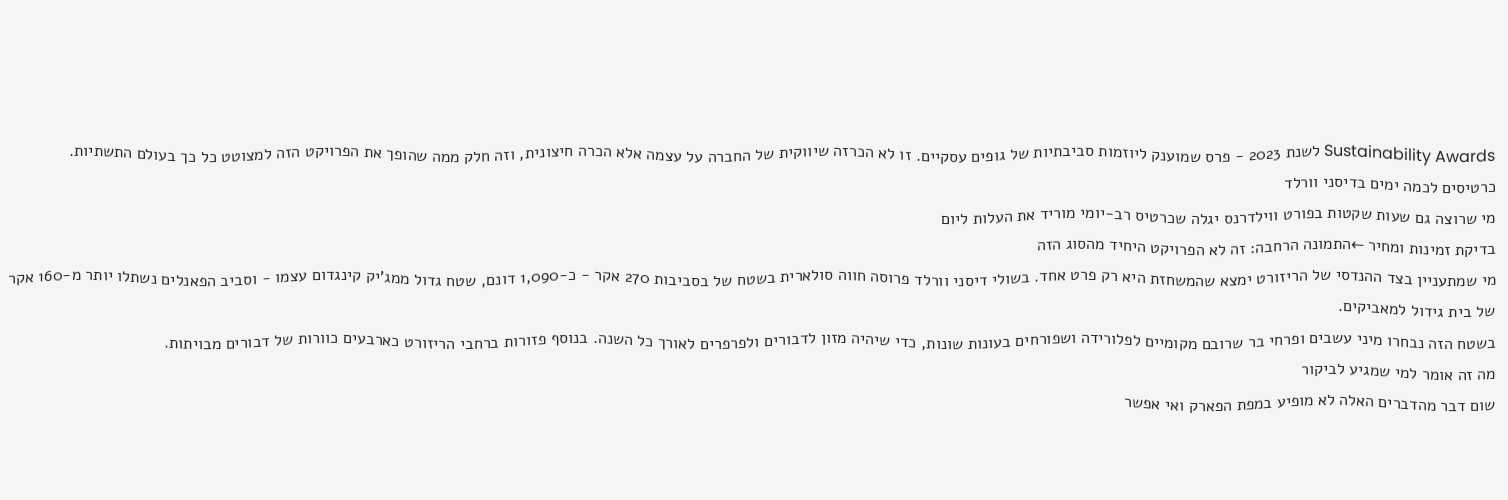Sustainability Awards לשנת 2023 - פרס שמוענק ליוזמות סביבתיות של גופים עסקיים. זו לא הכרזה שיווקית של החברה על עצמה אלא הכרה חיצונית, וזה חלק ממה שהופך את הפרויקט הזה למצוטט כל כך בעולם התשתיות.
כרטיסים לכמה ימים בדיסני וורלד
מי שרוצה גם שעות שקטות בפורט ווילדרנס יגלה שכרטיס רב-יומי מוריד את העלות ליום
בדיקת זמינות ומחיר ←התמונה הרחבה: זה לא הפרויקט היחיד מהסוג הזה
מי שמתעניין בצד ההנדסי של הריזורט ימצא שהמשחזת היא רק פרט אחד. בשולי דיסני וורלד פרוסה חווה סולארית בשטח של בסביבות 270 אקר - כ-1,090 דונם, שטח גדול ממג'יק קינגדום עצמו - וסביב הפאנלים נשתלו יותר מ-160 אקר של בית גידול למאביקים.
בשטח הזה נבחרו מיני עשבים ופרחי בר שרובם מקומיים לפלורידה ושפורחים בעונות שונות, כדי שיהיה מזון לדבורים ולפרפרים לאורך כל השנה. בנוסף פזורות ברחבי הריזורט כארבעים כוורות של דבורים מבויתות.
מה זה אומר למי שמגיע לביקור
שום דבר מהדברים האלה לא מופיע במפת הפארק ואי אפשר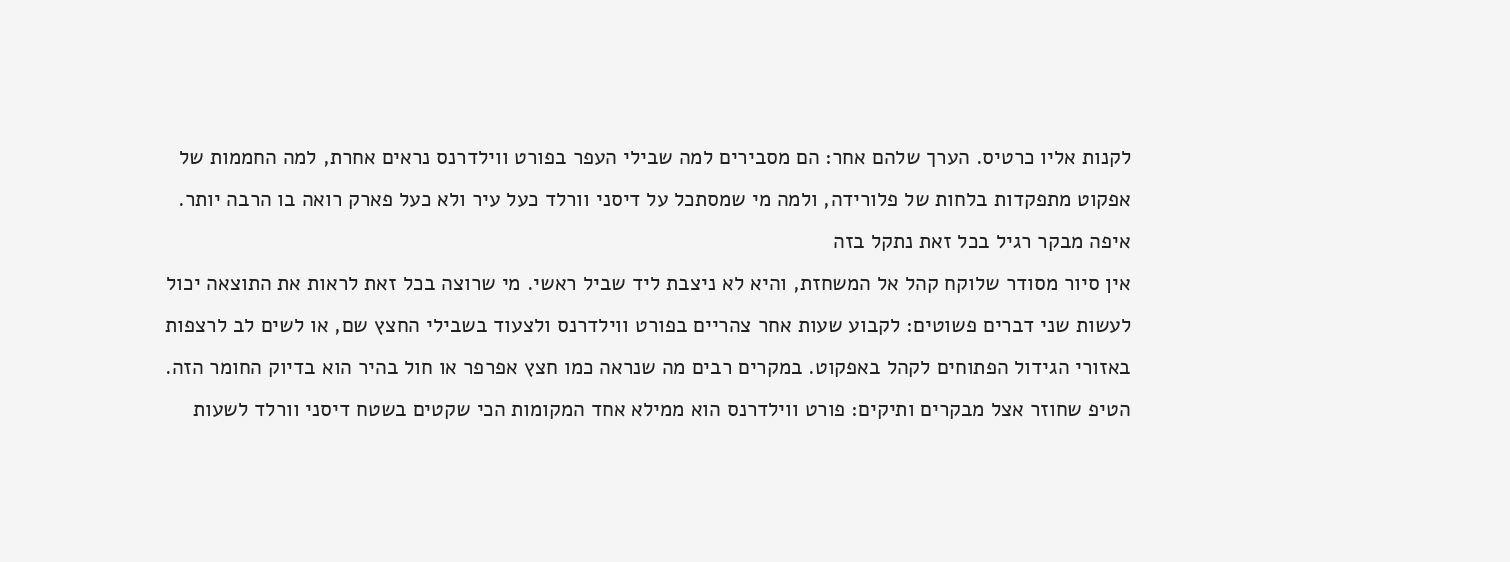לקנות אליו כרטיס. הערך שלהם אחר: הם מסבירים למה שבילי העפר בפורט ווילדרנס נראים אחרת, למה החממות של אפקוט מתפקדות בלחות של פלורידה, ולמה מי שמסתכל על דיסני וורלד כעל עיר ולא כעל פארק רואה בו הרבה יותר.
איפה מבקר רגיל בכל זאת נתקל בזה
אין סיור מסודר שלוקח קהל אל המשחזת, והיא לא ניצבת ליד שביל ראשי. מי שרוצה בכל זאת לראות את התוצאה יכול לעשות שני דברים פשוטים: לקבוע שעות אחר צהריים בפורט ווילדרנס ולצעוד בשבילי החצץ שם, או לשים לב לרצפות באזורי הגידול הפתוחים לקהל באפקוט. במקרים רבים מה שנראה כמו חצץ אפרפר או חול בהיר הוא בדיוק החומר הזה.
הטיפ שחוזר אצל מבקרים ותיקים: פורט ווילדרנס הוא ממילא אחד המקומות הכי שקטים בשטח דיסני וורלד לשעות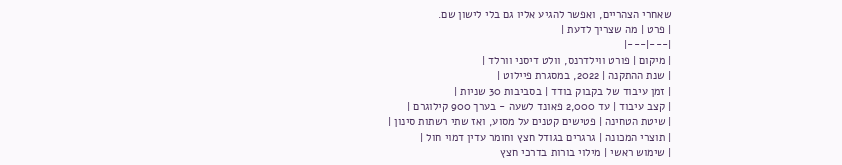שאחרי הצהריים, ואפשר להגיע אליו גם בלי לישון שם.
| פרט | מה שצריך לדעת |
|---|---|
| מיקום | פורט ווילדרנס, וולט דיסני וורלד |
| שנת ההתקנה | 2022, במסגרת פיילוט |
| זמן עיבוד של בקבוק בודד | בסביבות 30 שניות |
| קצב עיבוד | עד 2,000 פאונד לשעה - בערך 900 קילוגרם |
| שיטת הטחינה | פטישים קטנים על מסוע, ואז שתי רשתות סינון |
| תוצרי המכונה | גרגרים בגודל חצץ וחומר עדין דמוי חול |
| שימוש ראשי | מילוי בורות בדרכי חצץ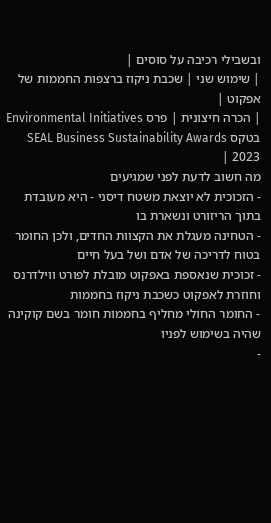ובשבילי רכיבה על סוסים |
| שימוש שני | שכבת ניקוז ברצפות החממות של אפקוט |
| הכרה חיצונית | פרס Environmental Initiatives בטקס SEAL Business Sustainability Awards 2023 |
מה חשוב לדעת לפני שמגיעים
- הזכוכית לא יוצאת משטח דיסני - היא מעובדת בתוך הריזורט ונשארת בו
- הטחינה מעגלת את הקצוות החדים, ולכן החומר בטוח לדריכה של אדם ושל בעל חיים
- זכוכית שנאספת באפקוט מובלת לפורט ווילדרנס וחוזרת לאפקוט כשכבת ניקוז בחממות
- החומר החולי מחליף בחממות חומר בשם קוקינה שהיה בשימוש לפניו
-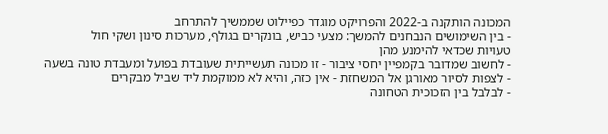המכונה הותקנה ב-2022 והפרויקט מוגדר כפיילוט שממשיך להתרחב
- בין השימושים הנבחנים להמשך: מצעי כביש, בונקרים בגולף, מערכות סינון ושקי חול
טעויות שכדאי להימנע מהן
- לחשוב שמדובר בקמפיין יחסי ציבור - זו מכונה תעשייתית שעובדת בפועל ומעבדת טונה בשעה
- לצפות לסיור מאורגן אל המשחזת - אין כזה, והיא לא ממוקמת ליד שביל מבקרים
- לבלבל בין הזכוכית הטחונה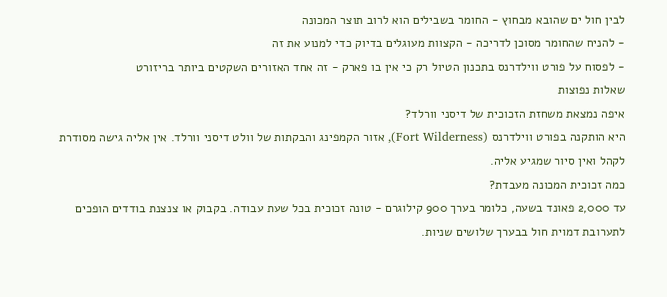לבין חול ים שהובא מבחוץ - החומר בשבילים הוא לרוב תוצר המכונה
- להניח שהחומר מסוכן לדריכה - הקצוות מעוגלים בדיוק כדי למנוע את זה
- לפסוח על פורט ווילדרנס בתכנון הטיול רק כי אין בו פארק - זה אחד האזורים השקטים ביותר בריזורט
שאלות נפוצות
איפה נמצאת משחזת הזכוכית של דיסני וורלד?
היא הותקנה בפורט ווילדרנס (Fort Wilderness), אזור הקמפינג והבקתות של וולט דיסני וורלד. אין אליה גישה מסודרת לקהל ואין סיור שמגיע אליה.
כמה זכוכית המכונה מעבדת?
עד 2,000 פאונד בשעה, כלומר בערך 900 קילוגרם - טונה זכוכית בכל שעת עבודה. בקבוק או צנצנת בודדים הופכים לתערובת דמוית חול בבערך שלושים שניות.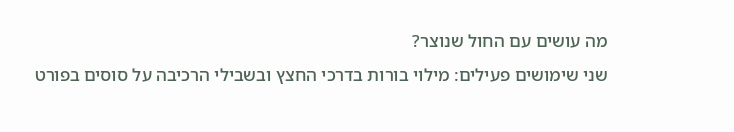מה עושים עם החול שנוצר?
שני שימושים פעילים: מילוי בורות בדרכי החצץ ובשבילי הרכיבה על סוסים בפורט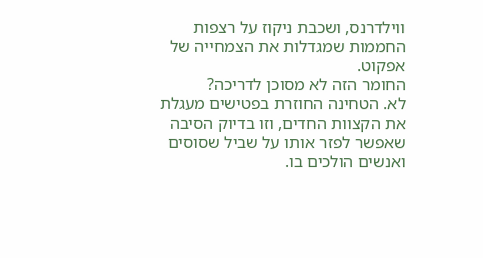ווילדרנס, ושכבת ניקוז על רצפות החממות שמגדלות את הצמחייה של אפקוט.
החומר הזה לא מסוכן לדריכה?
לא. הטחינה החוזרת בפטישים מעגלת את הקצוות החדים, וזו בדיוק הסיבה שאפשר לפזר אותו על שביל שסוסים ואנשים הולכים בו.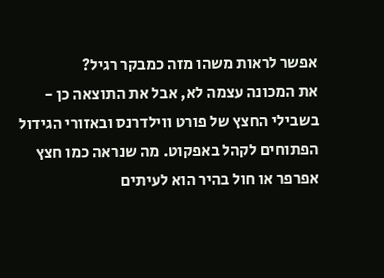אפשר לראות משהו מזה כמבקר רגיל?
את המכונה עצמה לא, אבל את התוצאה כן - בשבילי החצץ של פורט ווילדרנס ובאזורי הגידול הפתוחים לקהל באפקוט. מה שנראה כמו חצץ אפרפר או חול בהיר הוא לעיתים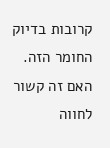קרובות בדיוק החומר הזה.
האם זה קשור לחווה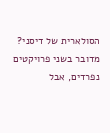הסולארית של דיסני?
מדובר בשני פרויקטים נפרדים, אבל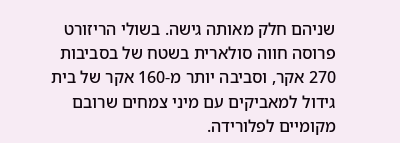שניהם חלק מאותה גישה. בשולי הריזורט פרוסה חווה סולארית בשטח של בסביבות 270 אקר, וסביבה יותר מ-160 אקר של בית גידול למאביקים עם מיני צמחים שרובם מקומיים לפלורידה.